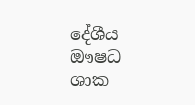දේශීය ඖෂධ ශාක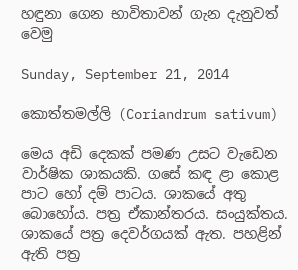හඳුනා ගෙන භාවිතාවන් ගැන දැනුවත් වෙමු

Sunday, September 21, 2014

කොත්තමල්ලි (Coriandrum sativum)

මෙය අඩි දෙකක් පමණ උසට වැඩෙන වාර්ෂික ශාකයකි. ගසේ කඳ ළා කොළ පාට හෝ දම් පාටය. ශාකයේ අතු බොහෝය. පත්‍ර ඒකාන්තරය. සංයුක්තය. ශාකයේ පත්‍ර දෙවර්ගයක් ඇත. පහළින් ඇති පත්‍ර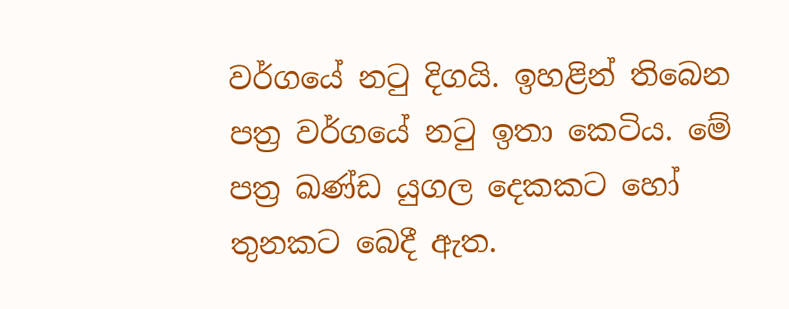වර්ගයේ නටු දිගයි. ඉහළින් තිබෙන පත්‍ර වර්ගයේ නටු ඉතා කෙටිය. මේ පත්‍ර ඛණ්ඩ යුගල දෙකකට හෝ තුනකට බෙදී ඇත.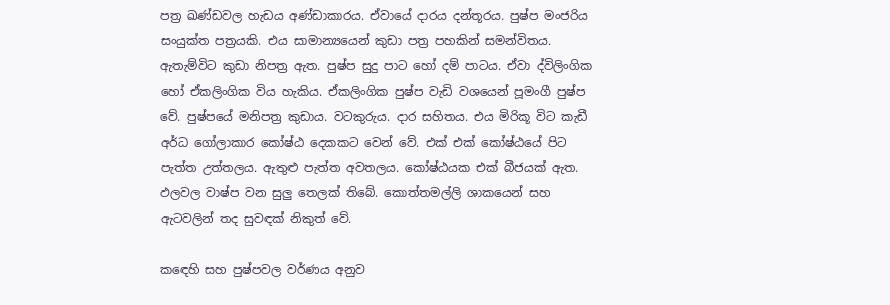පත්‍ර ඛණ්ඩවල හැඩය අණ්ඩාකාරය. ඒවායේ දාරය දන්තූරය. පුෂ්ප මංජරිය සංයුක්ත පත්‍රයකි. එය සාමාන්‍යයෙන් කුඩා පත්‍ර පහකින් සමන්විතය. ඇතැම්විට කුඩා නිපත්‍ර ඇත. පුෂ්ප සුදු පාට හෝ දම් පාටය. ඒවා ද්විලිංගික හෝ ඒකලිංගික විය හැකිය. ඒකලිංගික පුෂ්ප වැඩි වශයෙන් පූමංගී පුෂ්ප වේ. පුෂ්පයේ මනිපත්‍ර කුඩාය. වටකුරුය. දාර සහිතය. එය මිරිකූ විට කැඩී අර්ධ ගෝලාකාර කෝෂ්ඨ දෙකකට වෙන් වේ. එක් එක් කෝෂ්ඨයේ පිට පැත්ත උත්තලය. ඇතුළු පැත්ත අවතලය. කෝෂ්ඨයක එක් බීජයක් ඇත. ඵලවල වාෂ්ප වන සුලු තෙලක් තිබේ. කොත්තමල්ලි ශාකයෙන් සහ ඇටවලින් තද සුවඳක් නිකුත් වේ.

කඳෙහි සහ පුෂ්පවල වර්ණය අනුව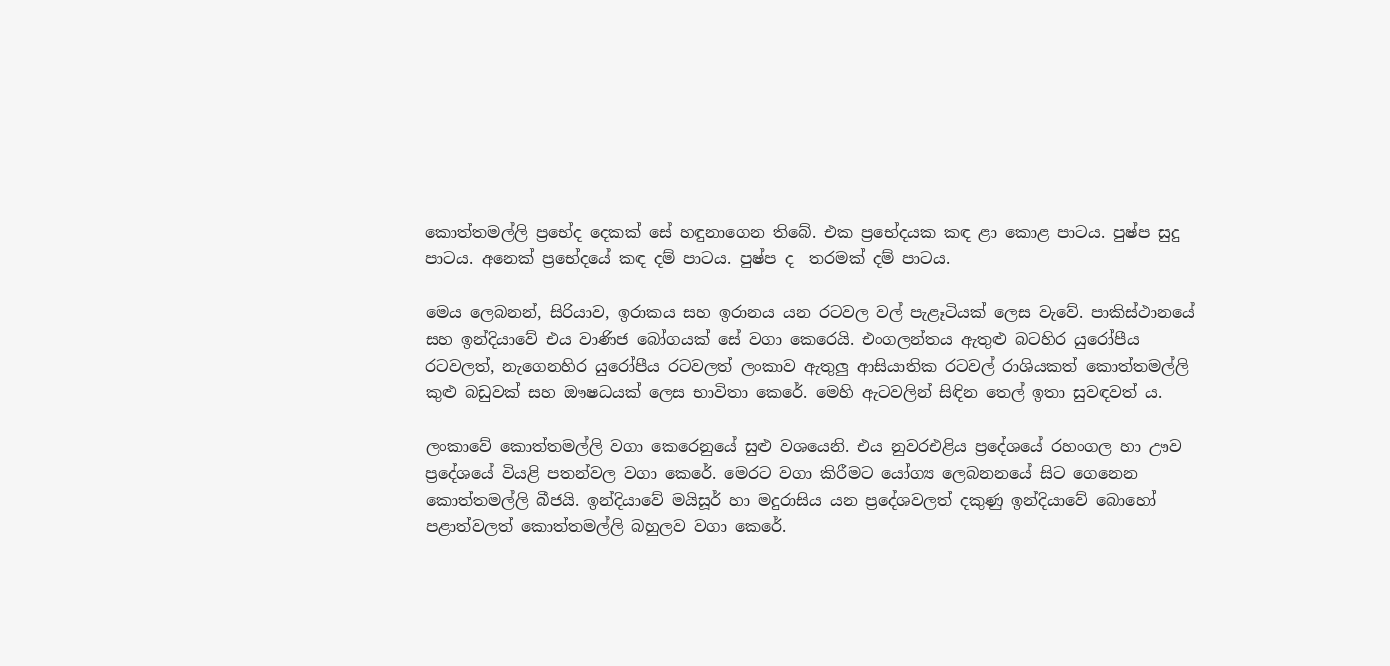කොත්තමල්ලි ප්‍රභේද දෙකක් සේ හඳුනාගෙන තිබේ. එක ප්‍රභේදයක කඳ ළා කොළ පාටය. පුෂ්ප සුදු පාටය. අනෙක් ප්‍රභේදයේ කඳ දම් පාටය. පුෂ්ප ද  තරමක් දම් පාටය.

මෙය ලෙබනන්, සිරියාව, ඉරාකය සහ ඉරානය යන රටවල වල් පැළෑටියක් ලෙස වැවේ. පාකිස්ථානයේ සහ ඉන්දියාවේ එය වාණිජ බෝගයක් සේ වගා කෙරෙයි. එංගලන්තය ඇතුළු බටහිර යුරෝපීය රටවලත්, නැගෙනහිර යුරෝපීය රටවලත් ලංකාව ඇතුලු ආසියාතික රටවල් රාශියකත් කොත්තමල්ලි කුළු බඩුවක් සහ ඖෂධයක් ලෙස භාවිතා කෙරේ. මෙහි ඇටවලින් සිඳින තෙල් ඉතා සුවඳවත් ය.

ලංකාවේ කොත්තමල්ලි වගා කෙරෙනුයේ සුළු වශයෙනි. එය නුවරඑළිය ප්‍රදේශයේ රහංගල හා ඌව ප්‍රදේශයේ වියළි පතන්වල වගා කෙරේ. මෙරට වගා කිරීමට යෝග්‍ය ලෙබනනයේ සිට ගෙනෙන කොත්තමල්ලි බීජයි. ඉන්දියාවේ මයිසූර් හා මදුරාසිය යන ප්‍රදේශවලත් දකුණු ඉන්දියාවේ බොහෝ පළාත්වලත් කොත්තමල්ලි බහුලව වගා කෙරේ.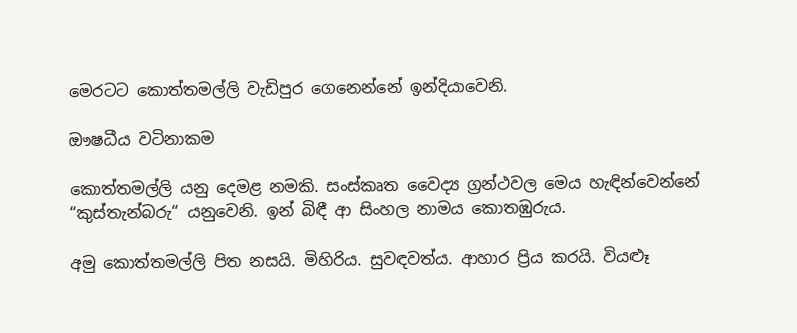මෙරටට කොත්තමල්ලි වැඩිපුර ගෙනෙන්නේ ඉන්දියාවෙනි.

ඖෂධීය වටිනාකම

කොත්තමල්ලි යනු දෙමළ නමකි. සංස්කෘත වෛද්‍ය ග්‍රන්ථවල මෙය හැඳින්වෙන්නේ “කුස්තැන්බරු“ යනුවෙනි. ඉන් බිඳී ආ සිංහල නාමය කොතඹුරුය.

අමු කොත්තමල්ලි පිත නසයි. මිහිරිය. සුවඳවත්ය. ආහාර ප්‍රිය කරයි. වියළුෑ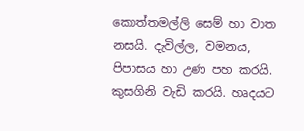කොත්තමල්ලි සෙම් හා වාත නසයි. දැවිල්ල, වමනය, පිපාසය හා උණ පහ කරයි. කුසගිනි වැඩි කරයි. හෘදයට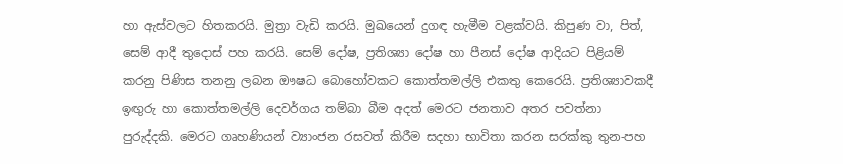හා ඇස්වලට හිතකරයි. මුත්‍රා වැඩි කරයි. මුඛයෙන් දුගඳ හැමීම වළක්වයි. කිපුණ වා, පිත්, සෙම් ආදී තුදොස් පහ කරයි. සෙම් දෝෂ, ප්‍රතිශ්‍යා දෝෂ හා පීනස් දෝෂ ආදියට පිළියම් කරනු පිණිස තනනු ලබන ඖෂධ බොහෝවකට කොත්තමල්ලි එකතු කෙරෙයි. ප්‍රතිශ්‍යාවකදී ඉඟුරු හා කොත්තමල්ලි දෙවර්ගය තම්බා බීම අදත් මෙරට ජනතාව අතර පවත්නා පුරුද්දකි. මෙරට ගෘහණියන් ව්‍යාංජන රසවත් කිරීම සදහා භාවිතා කරන සරක්කු තුන-පහ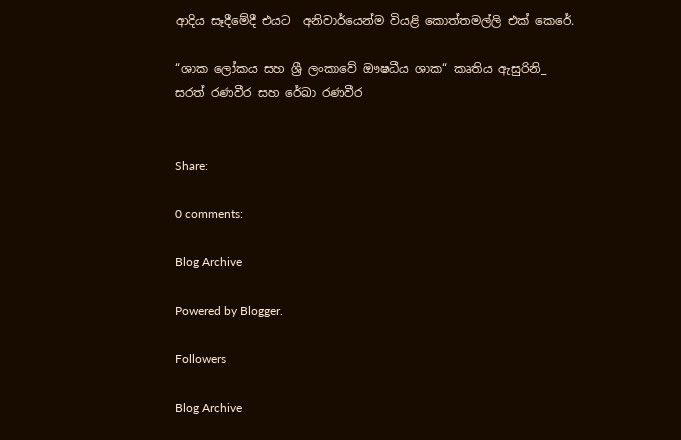ආදිය සෑදීමේදී එයට  අනිවාර්යෙන්ම වියළි කොත්තමල්ලි එක් කෙරේ.

“ශාක ලෝකය සහ ශ්‍රී ලංකාවේ ඖෂධීය ශාක“ කෘතිය ඇසුරිනි_
සරත් රණවීර සහ රේඛා රණවීර


Share:

0 comments:

Blog Archive

Powered by Blogger.

Followers

Blog Archive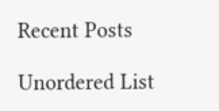Recent Posts

Unordered List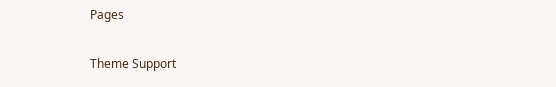Pages

Theme Support